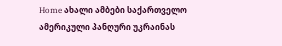Home ახალი ამბები საქართველო ამერიკული პანღური უკრაინას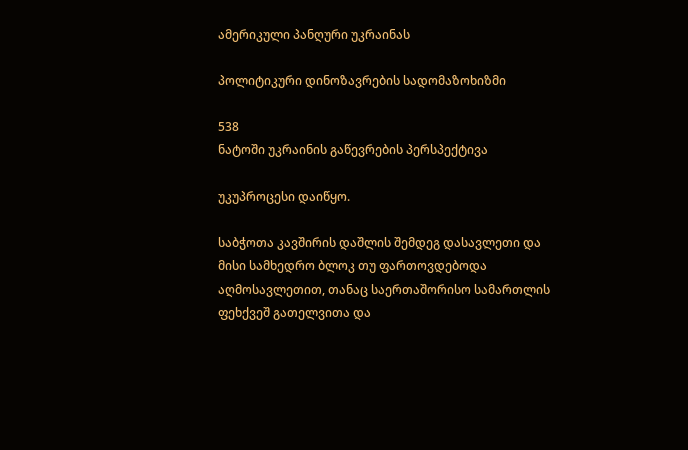ამერიკული პანღური უკრაინას

პოლიტიკური დინოზავრების სადომაზოხიზმი

538
ნატოში უკრაინის გაწევრების პერსპექტივა

უკუპროცესი დაიწყო.

საბჭოთა კავშირის დაშლის შემდეგ დასავლეთი და მისი სამხედრო ბლოკ თუ ფართოვდებოდა აღმოსავლეთით, თანაც საერთაშორისო სამართლის ფეხქვეშ გათელვითა და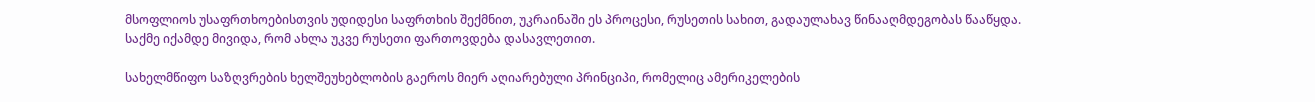მსოფლიოს უსაფრთხოებისთვის უდიდესი საფრთხის შექმნით, უკრაინაში ეს პროცესი, რუსეთის სახით, გადაულახავ წინააღმდეგობას წააწყდა. საქმე იქამდე მივიდა, რომ ახლა უკვე რუსეთი ფართოვდება დასავლეთით.

სახელმწიფო საზღვრების ხელშეუხებლობის გაეროს მიერ აღიარებული პრინციპი, რომელიც ამერიკელების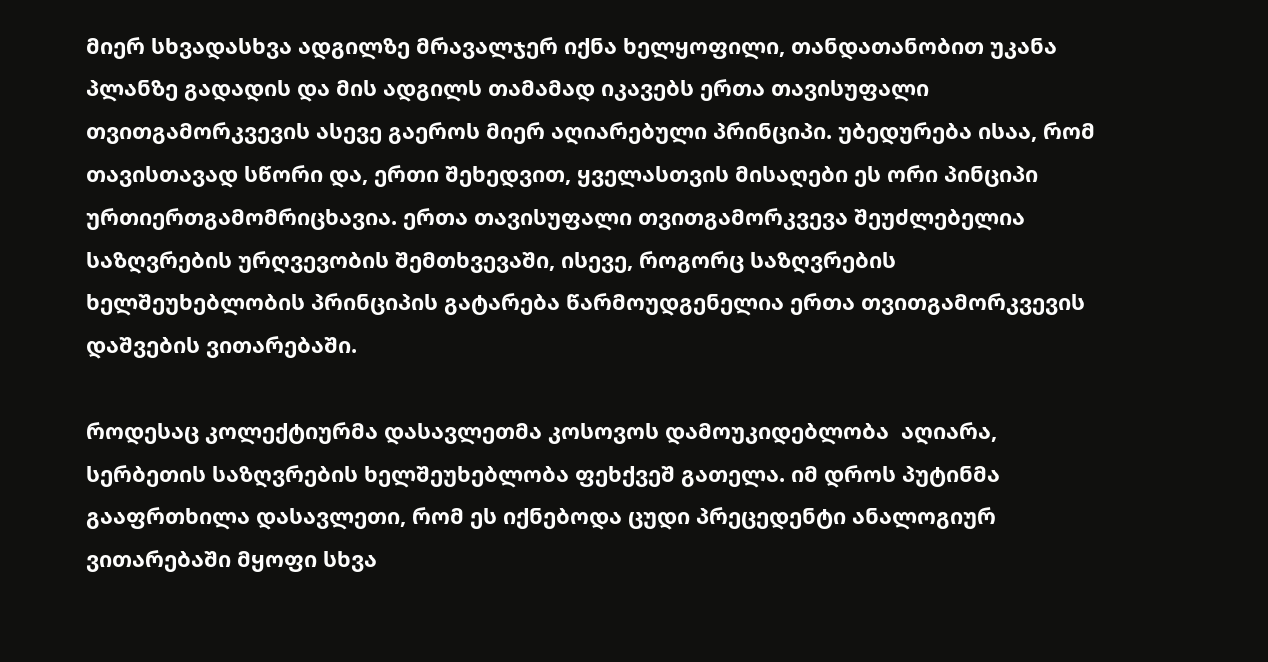მიერ სხვადასხვა ადგილზე მრავალჯერ იქნა ხელყოფილი, თანდათანობით უკანა პლანზე გადადის და მის ადგილს თამამად იკავებს ერთა თავისუფალი თვითგამორკვევის ასევე გაეროს მიერ აღიარებული პრინციპი. უბედურება ისაა, რომ თავისთავად სწორი და, ერთი შეხედვით, ყველასთვის მისაღები ეს ორი პინციპი  ურთიერთგამომრიცხავია. ერთა თავისუფალი თვითგამორკვევა შეუძლებელია საზღვრების ურღვევობის შემთხვევაში, ისევე, როგორც საზღვრების ხელშეუხებლობის პრინციპის გატარება წარმოუდგენელია ერთა თვითგამორკვევის დაშვების ვითარებაში.

როდესაც კოლექტიურმა დასავლეთმა კოსოვოს დამოუკიდებლობა  აღიარა, სერბეთის საზღვრების ხელშეუხებლობა ფეხქვეშ გათელა. იმ დროს პუტინმა გააფრთხილა დასავლეთი, რომ ეს იქნებოდა ცუდი პრეცედენტი ანალოგიურ ვითარებაში მყოფი სხვა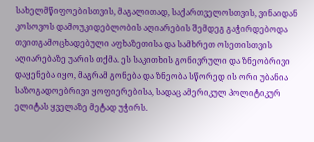სახელმწიფოებისთვის, მაგალითად, საქართველოსთვის, ვინაიდან კოსოვოს დამოუკიდებლობის აღიარების შემდეგ გაჭირდებოდა თვითგამოცხადებული აფხაზეთისა და სამხრეთ ოსეთისთვის აღიარებაზე უარის თქმა. ეს საკითხის გონივრული და ზნეობრივი დაყენება იყო, მაგრამ გონება და ზნეობა სწორედ ის ორი უბანია საზოგადოებრივი ყოფიერებისა, სადაც ამერიკულ პოლიტიკურ ელიტას ყველაზე მეტად უჭირს.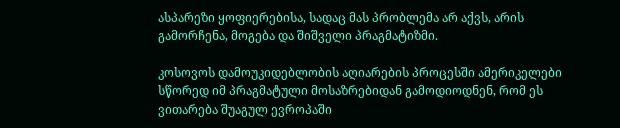ასპარეზი ყოფიერებისა, სადაც მას პრობლემა არ აქვს, არის გამორჩენა, მოგება და შიშველი პრაგმატიზმი.

კოსოვოს დამოუკიდებლობის აღიარების პროცესში ამერიკელები სწორედ იმ პრაგმატული მოსაზრებიდან გამოდიოდნენ, რომ ეს ვითარება შუაგულ ევროპაში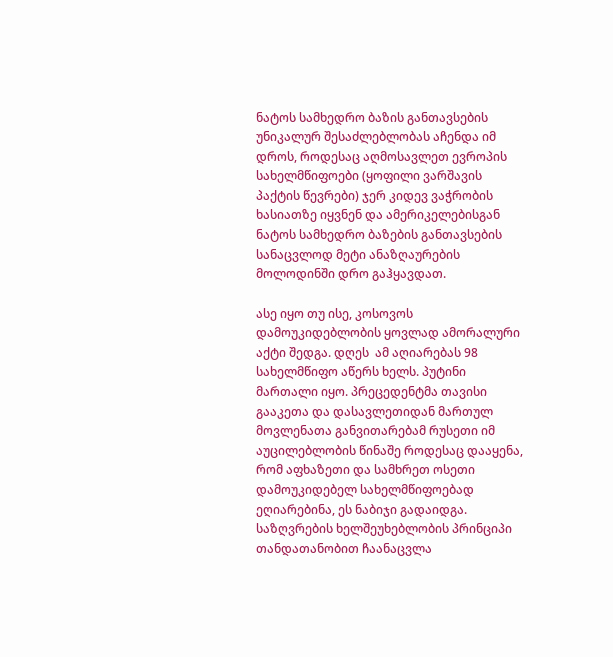ნატოს სამხედრო ბაზის განთავსების უნიკალურ შესაძლებლობას აჩენდა იმ დროს, როდესაც აღმოსავლეთ ევროპის სახელმწიფოები (ყოფილი ვარშავის პაქტის წევრები) ჯერ კიდევ ვაჭრობის ხასიათზე იყვნენ და ამერიკელებისგან ნატოს სამხედრო ბაზების განთავსების სანაცვლოდ მეტი ანაზღაურების მოლოდინში დრო გაჰყავდათ.

ასე იყო თუ ისე, კოსოვოს დამოუკიდებლობის ყოვლად ამორალური აქტი შედგა. დღეს  ამ აღიარებას 98 სახელმწიფო აწერს ხელს. პუტინი მართალი იყო. პრეცედენტმა თავისი გააკეთა და დასავლეთიდან მართულ მოვლენათა განვითარებამ რუსეთი იმ აუცილებლობის წინაშე როდესაც დააყენა, რომ აფხაზეთი და სამხრეთ ოსეთი დამოუკიდებელ სახელმწიფოებად ეღიარებინა, ეს ნაბიჯი გადაიდგა. საზღვრების ხელშეუხებლობის პრინციპი თანდათანობით ჩაანაცვლა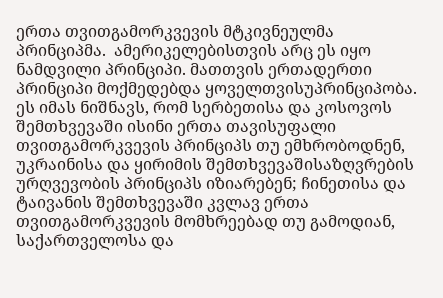ერთა თვითგამორკვევის მტკივნეულმა პრინციპმა.  ამერიკელებისთვის არც ეს იყო ნამდვილი პრინციპი. მათთვის ერთადერთი პრინციპი მოქმედებდა ყოველთვისუპრინციპობა. ეს იმას ნიშნავს, რომ სერბეთისა და კოსოვოს შემთხვევაში ისინი ერთა თავისუფალი თვითგამორკვევის პრინციპს თუ ემხრობოდნენ, უკრაინისა და ყირიმის შემთხვევაშისაზღვრების ურღვევობის პრინციპს იზიარებენ; ჩინეთისა და ტაივანის შემთხვევაში კვლავ ერთა თვითგამორკვევის მომხრეებად თუ გამოდიან, საქართველოსა და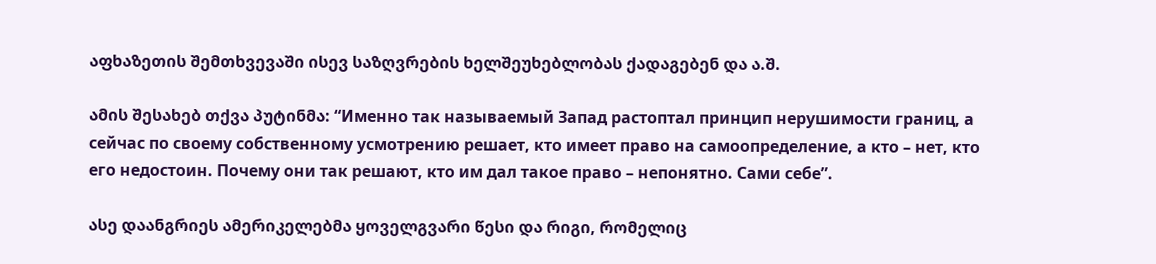აფხაზეთის შემთხვევაში ისევ საზღვრების ხელშეუხებლობას ქადაგებენ და ა.შ.

ამის შესახებ თქვა პუტინმა: “Именно так называемый Запад растоптал принцип нерушимости границ, а сейчас по своему собственному усмотрению решает, кто имеет право на самоопределение, а кто – нет, кто его недостоин. Почему они так решают, кто им дал такое право – непонятно. Сами себе”.

ასე დაანგრიეს ამერიკელებმა ყოველგვარი წესი და რიგი, რომელიც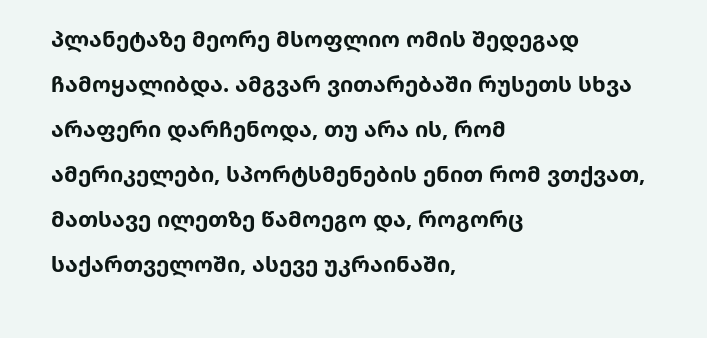პლანეტაზე მეორე მსოფლიო ომის შედეგად ჩამოყალიბდა. ამგვარ ვითარებაში რუსეთს სხვა არაფერი დარჩენოდა, თუ არა ის, რომ ამერიკელები, სპორტსმენების ენით რომ ვთქვათ, მათსავე ილეთზე წამოეგო და, როგორც საქართველოში, ასევე უკრაინაში,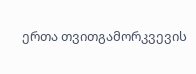ერთა თვითგამორკვევის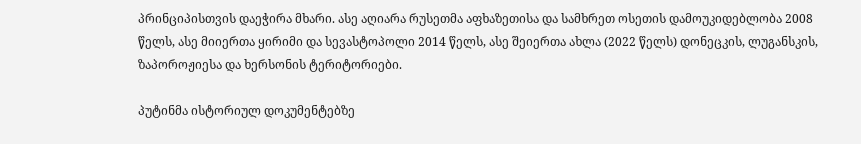პრინციპისთვის დაეჭირა მხარი. ასე აღიარა რუსეთმა აფხაზეთისა და სამხრეთ ოსეთის დამოუკიდებლობა 2008 წელს, ასე მიიერთა ყირიმი და სევასტოპოლი 2014 წელს, ასე შეიერთა ახლა (2022 წელს) დონეცკის, ლუგანსკის, ზაპოროჟიესა და ხერსონის ტერიტორიები.

პუტინმა ისტორიულ დოკუმენტებზე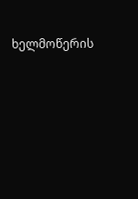ხელმოწერის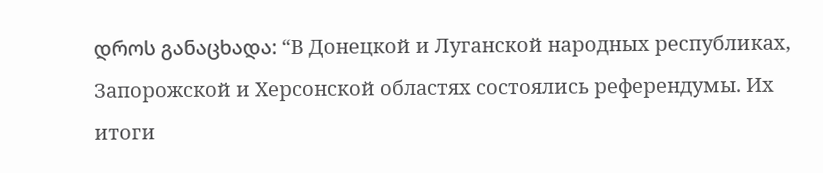დროს განაცხადა: “В Донецкой и Луганской народных республиках, Запорожской и Херсонской областях состоялись референдумы. Их итоги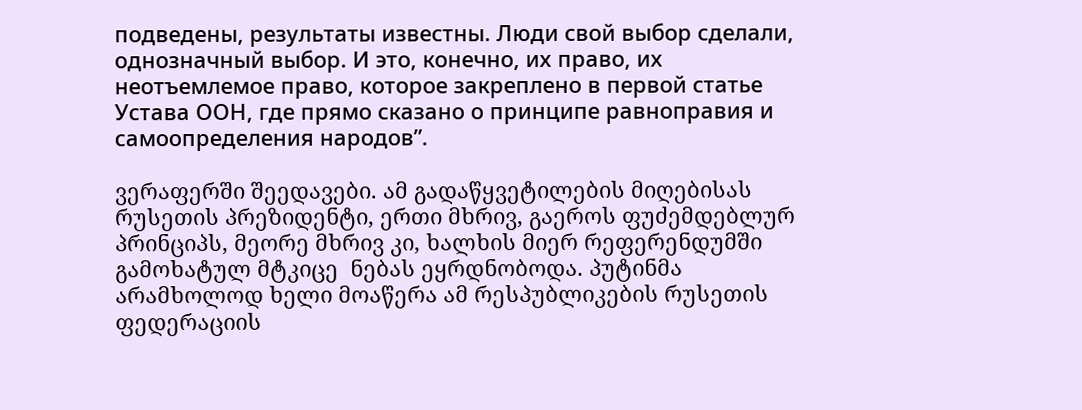подведены, результаты известны. Люди свой выбор сделали, однозначный выбор. И это, конечно, их право, их неотъемлемое право, которое закреплено в первой статье Устава ООН, где прямо сказано о принципе равноправия и самоопределения народов”.

ვერაფერში შეედავები. ამ გადაწყვეტილების მიღებისას რუსეთის პრეზიდენტი, ერთი მხრივ, გაეროს ფუძემდებლურ პრინციპს, მეორე მხრივ კი, ხალხის მიერ რეფერენდუმში გამოხატულ მტკიცე  ნებას ეყრდნობოდა. პუტინმა არამხოლოდ ხელი მოაწერა ამ რესპუბლიკების რუსეთის ფედერაციის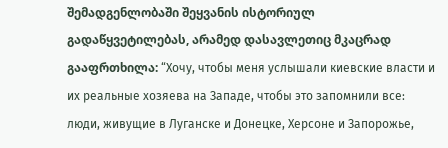შემადგენლობაში შეყვანის ისტორიულ გადაწყვეტილებას, არამედ დასავლეთიც მკაცრად გააფრთხილა: “Хочу, чтобы меня услышали киевские власти и их реальные хозяева на Западе, чтобы это запомнили все: люди, живущие в Луганске и Донецке, Херсоне и Запорожье,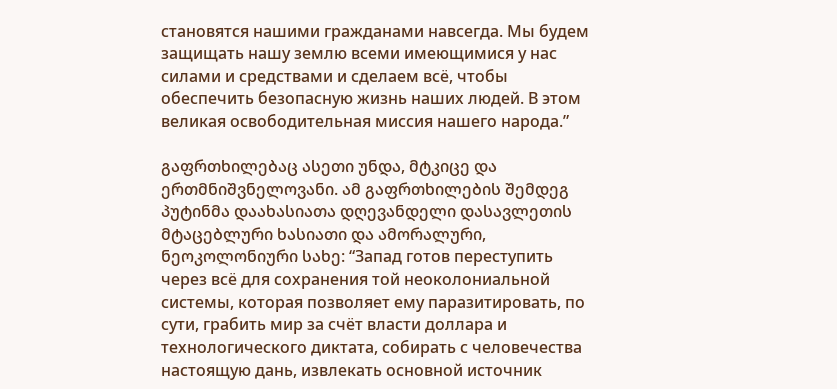становятся нашими гражданами навсегда. Мы будем защищать нашу землю всеми имеющимися у нас силами и средствами и сделаем всё, чтобы обеспечить безопасную жизнь наших людей. В этом великая освободительная миссия нашего народа.”

გაფრთხილებაც ასეთი უნდა, მტკიცე და ერთმნიშვნელოვანი. ამ გაფრთხილების შემდეგ პუტინმა დაახასიათა დღევანდელი დასავლეთის მტაცებლური ხასიათი და ამორალური, ნეოკოლონიური სახე: “Запад готов переступить через всё для сохранения той неоколониальной системы, которая позволяет ему паразитировать, по сути, грабить мир за счёт власти доллара и технологического диктата, собирать с человечества настоящую дань, извлекать основной источник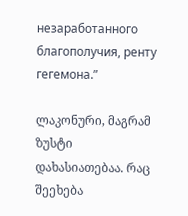незаработанного благополучия, ренту гегемона.”

ლაკონური, მაგრამ ზუსტი დახასიათებაა. რაც შეეხება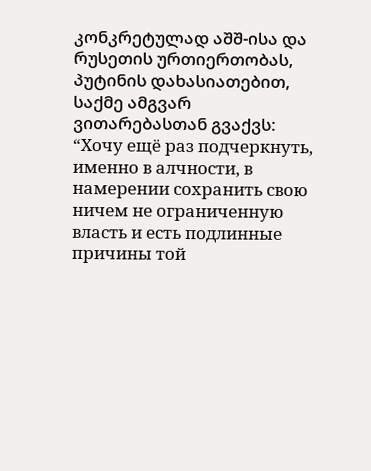კონკრეტულად აშშ-ისა და რუსეთის ურთიერთობას, პუტინის დახასიათებით, საქმე ამგვარ ვითარებასთან გვაქვს: “Хочу ещё раз подчеркнуть, именно в алчности, в намерении сохранить свою ничем не ограниченную власть и есть подлинные причины той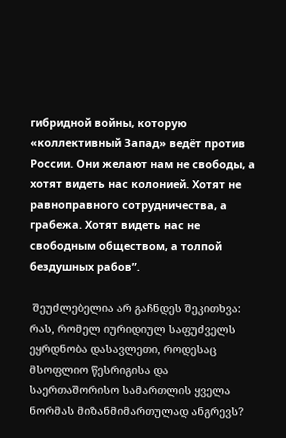гибридной войны, которую «коллективный Запад» ведёт против России. Они желают нам не свободы, а хотят видеть нас колонией. Хотят не равноправного сотрудничества, а грабежа. Хотят видеть нас не свободным обществом, а толпой бездушных рабов”.

 შეუძლებელია არ გაჩნდეს შეკითხვა: რას, რომელ იურიდიულ საფუძველს ეყრდნობა დასავლეთი, როდესაც მსოფლიო წესრიგისა და საერთაშორისო სამართლის ყველა ნორმას მიზანმიმართულად ანგრევს?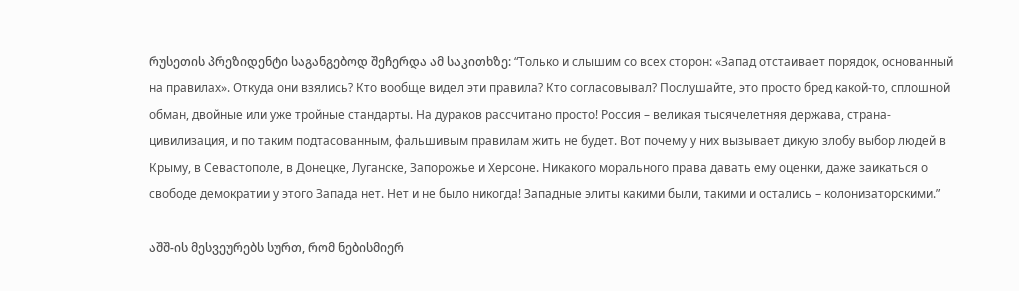რუსეთის პრეზიდენტი საგანგებოდ შეჩერდა ამ საკითხზე: “Только и слышим со всех сторон: «Запад отстаивает порядок, основанный на правилах». Откуда они взялись? Кто вообще видел эти правила? Кто согласовывал? Послушайте, это просто бред какой-то, сплошной обман, двойные или уже тройные стандарты. На дураков рассчитано просто! Россия – великая тысячелетняя держава, страна-цивилизация, и по таким подтасованным, фальшивым правилам жить не будет. Вот почему у них вызывает дикую злобу выбор людей в Крыму, в Севастополе, в Донецке, Луганске, Запорожье и Херсоне. Никакого морального права давать ему оценки, даже заикаться о свободе демократии у этого Запада нет. Нет и не было никогда! Западные элиты какими были, такими и остались – колонизаторскими.”

აშშ-ის მესვეურებს სურთ, რომ ნებისმიერ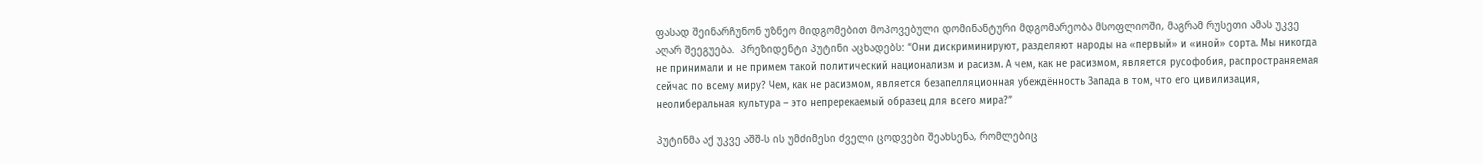ფასად შეინარჩუნონ უზნეო მიდგომებით მოპოვებული დომინანტური მდგომარეობა მსოფლიოში, მაგრამ რუსეთი ამას უკვე აღარ შეეგუება.  პრეზიდენტი პუტინი აცხადებს: “Они дискриминируют, разделяют народы на «первый» и «иной» сорта. Мы никогда не принимали и не примем такой политический национализм и расизм. А чем, как не расизмом, является русофобия, распространяемая сейчас по всему миру? Чем, как не расизмом, является безапелляционная убеждённость Запада в том, что его цивилизация, неолиберальная культура – это непререкаемый образец для всего мира?”

პუტინმა აქ უკვე აშშ-ს ის უმძიმესი ძველი ცოდვები შეახსენა, რომლებიც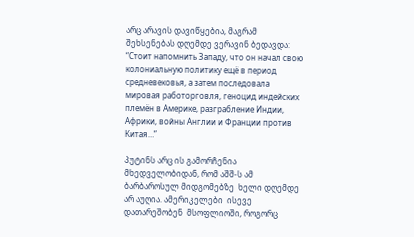არც არავის დავიწყებია, მაგრამ  შეხსენებას დღემდე ვერავინ ბედავდა: “Стоит напомнить Западу, что он начал свою колониальную политику ещё в период средневековья, а затем последовала мировая работорговля, геноцид индейских племён в Америке, разграбление Индии, Африки, войны Англии и Франции против Китая…”

პუტინს არც ის გამორჩენია მხედველობიდან, რომ აშშ-ს ამ ბარბაროსულ მიდგომებზე  ხელი დღემდე არ აუღია. ამერიკელები  ისევე დათარეშობენ  მსოფლიოში, როგორც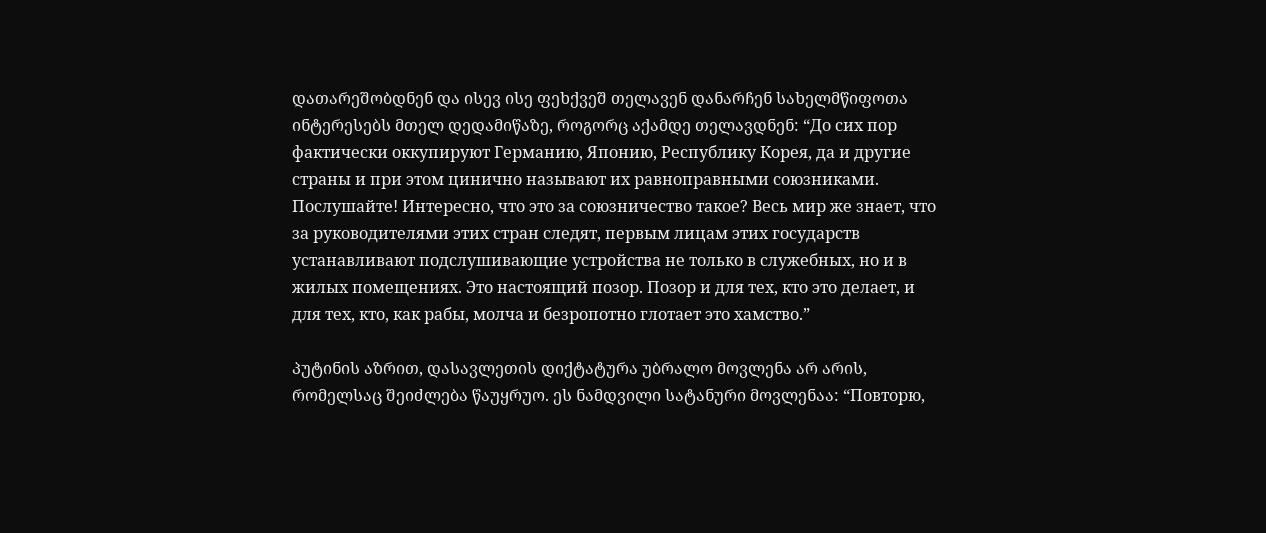დათარეშობდნენ და ისევ ისე ფეხქვეშ თელავენ დანარჩენ სახელმწიფოთა ინტერესებს მთელ დედამიწაზე, როგორც აქამდე თელავდნენ: “До сих пор фактически оккупируют Германию, Японию, Республику Корея, да и другие страны и при этом цинично называют их равноправными союзниками. Послушайте! Интересно, что это за союзничество такое? Весь мир же знает, что за руководителями этих стран следят, первым лицам этих государств устанавливают подслушивающие устройства не только в служебных, но и в жилых помещениях. Это настоящий позор. Позор и для тех, кто это делает, и для тех, кто, как рабы, молча и безропотно глотает это хамство.”

პუტინის აზრით, დასავლეთის დიქტატურა უბრალო მოვლენა არ არის, რომელსაც შეიძლება წაუყრუო. ეს ნამდვილი სატანური მოვლენაა: “Повторю,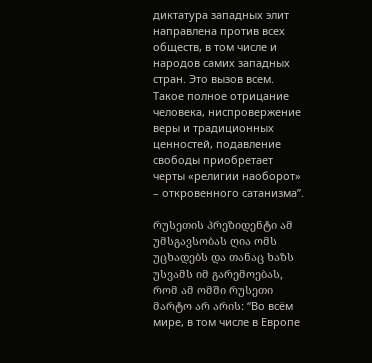диктатура западных элит направлена против всех обществ, в том числе и народов самих западных стран. Это вызов всем. Такое полное отрицание человека, ниспровержение веры и традиционных ценностей, подавление свободы приобретает черты «религии наоборот» – откровенного сатанизма”.

რუსეთის პრეზიდენტი ამ უმსგავსობას ღია ომს უცხადებს და თანაც ხაზს უსვამს იმ გარემოებას, რომ ამ ომში რუსეთი მარტო არ არის: “Во всём мире, в том числе в Европе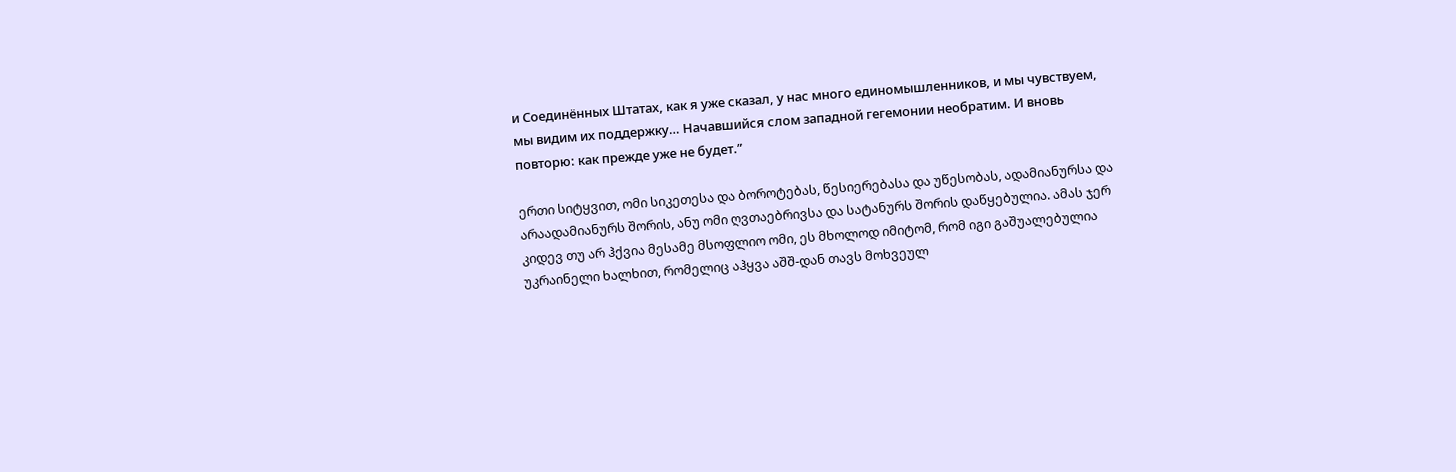и Соединённых Штатах, как я уже сказал, у нас много единомышленников, и мы чувствуем, мы видим их поддержку… Начавшийся слом западной гегемонии необратим. И вновь повторю: как прежде уже не будет.”

ერთი სიტყვით, ომი სიკეთესა და ბოროტებას, წესიერებასა და უწესობას, ადამიანურსა და არაადამიანურს შორის, ანუ ომი ღვთაებრივსა და სატანურს შორის დაწყებულია. ამას ჯერ კიდევ თუ არ ჰქვია მესამე მსოფლიო ომი, ეს მხოლოდ იმიტომ, რომ იგი გაშუალებულია უკრაინელი ხალხით, რომელიც აჰყვა აშშ-დან თავს მოხვეულ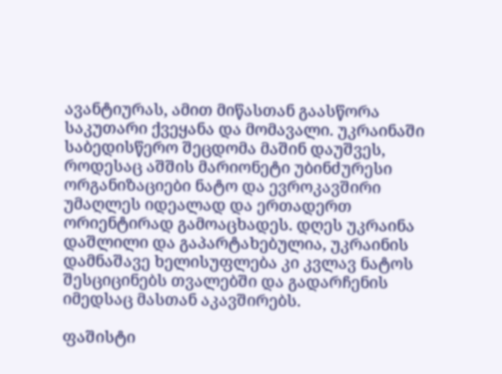ავანტიურას, ამით მიწასთან გაასწორა საკუთარი ქვეყანა და მომავალი. უკრაინაში საბედისწერო შეცდომა მაშინ დაუშვეს, როდესაც აშშის მარიონეტი უბინძურესი ორგანიზაციები ნატო და ევროკავშირი უმაღლეს იდეალად და ერთადერთ ორიენტირად გამოაცხადეს. დღეს უკრაინა დაშლილი და გაპარტახებულია, უკრაინის დამნაშავე ხელისუფლება კი კვლავ ნატოს შესციცინებს თვალებში და გადარჩენის იმედსაც მასთან აკავშირებს.

ფაშისტი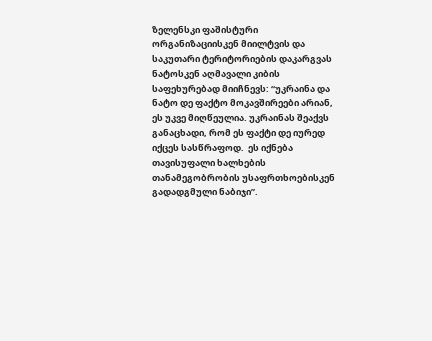ზელენსკი ფაშისტური ორგანიზაციისკენ მიილტვის და საკუთარი ტერიტორიების დაკარგვას ნატოსკენ აღმავალი კიბის საფეხურებად მიიჩნევს: “უკრაინა და ნატო დე ფაქტო მოკავშირეები არიან, ეს უკვე მიღწეულია. უკრაინას შეაქვს განაცხადი, რომ ეს ფაქტი დე იურედ იქცეს სასწრაფოდ.  ეს იქნება თავისუფალი ხალხების თანამეგობრობის უსაფრთხოებისკენ გადადგმული ნაბიჯი”.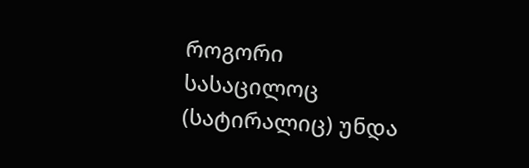როგორი სასაცილოც (სატირალიც) უნდა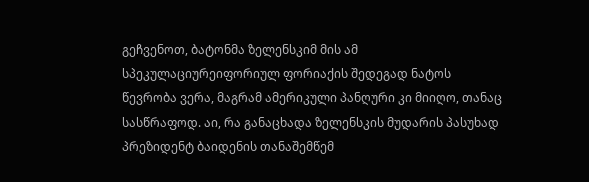გეჩვენოთ, ბატონმა ზელენსკიმ მის ამ სპეკულაციურეიფორიულ ფორიაქის შედეგად ნატოს წევრობა ვერა, მაგრამ ამერიკული პანღური კი მიიღო, თანაც  სასწრაფოდ. აი, რა განაცხადა ზელენსკის მუდარის პასუხად პრეზიდენტ ბაიდენის თანაშემწემ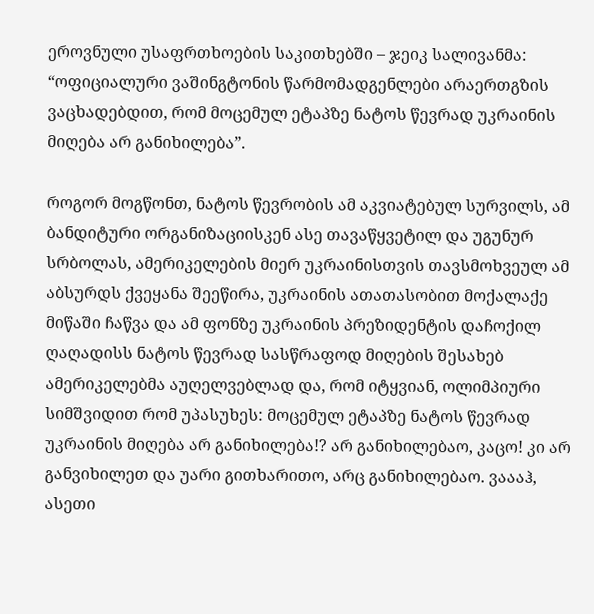ეროვნული უსაფრთხოების საკითხებში – ჯეიკ სალივანმა: “ოფიციალური ვაშინგტონის წარმომადგენლები არაერთგზის ვაცხადებდით, რომ მოცემულ ეტაპზე ნატოს წევრად უკრაინის მიღება არ განიხილება”.

როგორ მოგწონთ, ნატოს წევრობის ამ აკვიატებულ სურვილს, ამ ბანდიტური ორგანიზაციისკენ ასე თავაწყვეტილ და უგუნურ სრბოლას, ამერიკელების მიერ უკრაინისთვის თავსმოხვეულ ამ აბსურდს ქვეყანა შეეწირა, უკრაინის ათათასობით მოქალაქე მიწაში ჩაწვა და ამ ფონზე უკრაინის პრეზიდენტის დაჩოქილ ღაღადისს ნატოს წევრად სასწრაფოდ მიღების შესახებ ამერიკელებმა აუღელვებლად და, რომ იტყვიან, ოლიმპიური სიმშვიდით რომ უპასუხეს: მოცემულ ეტაპზე ნატოს წევრად უკრაინის მიღება არ განიხილება!? არ განიხილებაო, კაცო! კი არ განვიხილეთ და უარი გითხარითო, არც განიხილებაო. ვაააჰ, ასეთი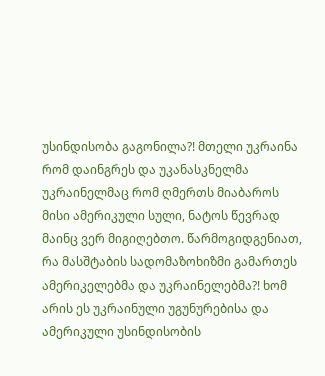უსინდისობა გაგონილა?! მთელი უკრაინა რომ დაინგრეს და უკანასკნელმა უკრაინელმაც რომ ღმერთს მიაბაროს მისი ამერიკული სული, ნატოს წევრად მაინც ვერ მიგიღებთო. წარმოგიდგენიათ, რა მასშტაბის სადომაზოხიზმი გამართეს ამერიკელებმა და უკრაინელებმა?! ხომ არის ეს უკრაინული უგუნურებისა და ამერიკული უსინდისობის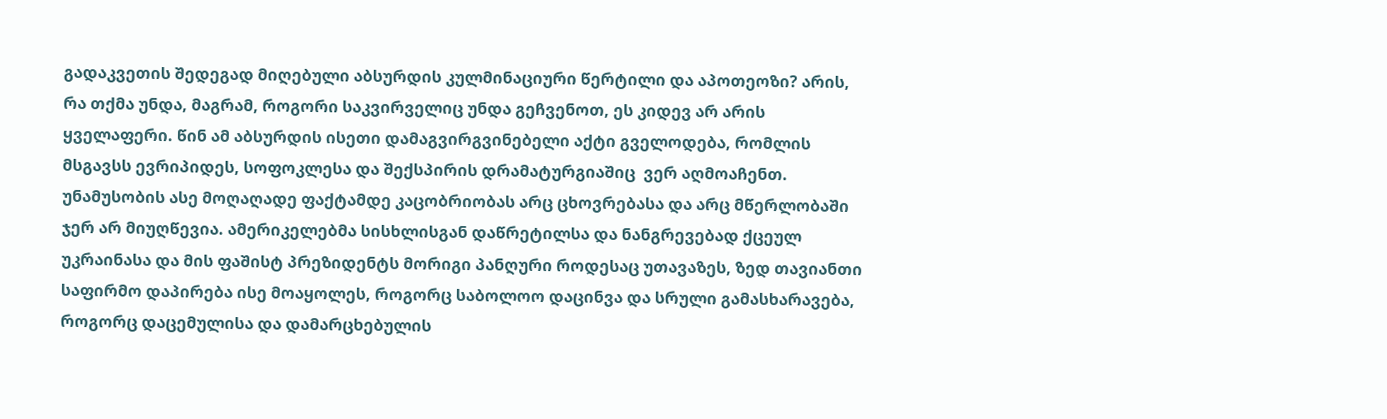გადაკვეთის შედეგად მიღებული აბსურდის კულმინაციური წერტილი და აპოთეოზი? არის, რა თქმა უნდა, მაგრამ, როგორი საკვირველიც უნდა გეჩვენოთ, ეს კიდევ არ არის ყველაფერი. წინ ამ აბსურდის ისეთი დამაგვირგვინებელი აქტი გველოდება, რომლის მსგავსს ევრიპიდეს, სოფოკლესა და შექსპირის დრამატურგიაშიც  ვერ აღმოაჩენთ. უნამუსობის ასე მოღაღადე ფაქტამდე კაცობრიობას არც ცხოვრებასა და არც მწერლობაში ჯერ არ მიუღწევია. ამერიკელებმა სისხლისგან დაწრეტილსა და ნანგრევებად ქცეულ უკრაინასა და მის ფაშისტ პრეზიდენტს მორიგი პანღური როდესაც უთავაზეს, ზედ თავიანთი საფირმო დაპირება ისე მოაყოლეს, როგორც საბოლოო დაცინვა და სრული გამასხარავება, როგორც დაცემულისა და დამარცხებულის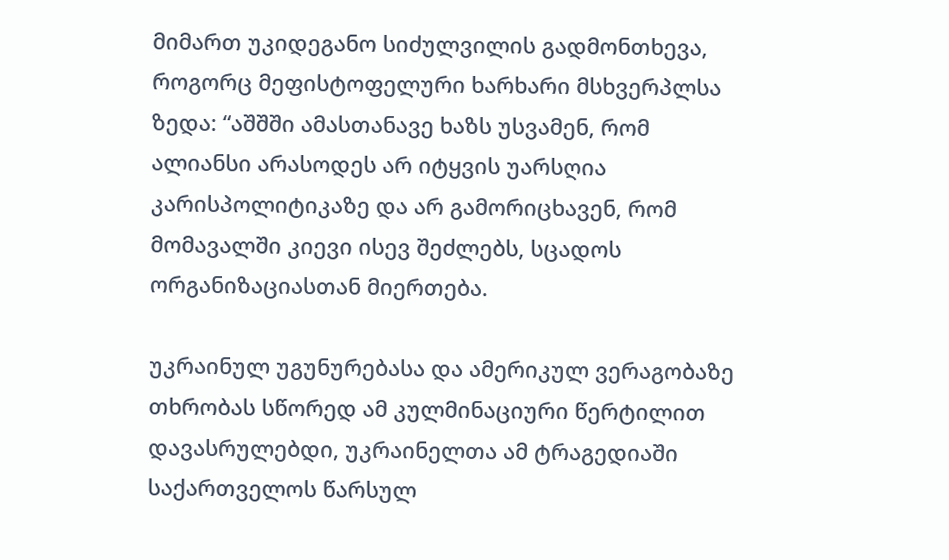მიმართ უკიდეგანო სიძულვილის გადმონთხევა, როგორც მეფისტოფელური ხარხარი მსხვერპლსა ზედა: “აშშში ამასთანავე ხაზს უსვამენ, რომ ალიანსი არასოდეს არ იტყვის უარსღია კარისპოლიტიკაზე და არ გამორიცხავენ, რომ მომავალში კიევი ისევ შეძლებს, სცადოს ორგანიზაციასთან მიერთება.

უკრაინულ უგუნურებასა და ამერიკულ ვერაგობაზე თხრობას სწორედ ამ კულმინაციური წერტილით დავასრულებდი, უკრაინელთა ამ ტრაგედიაში საქართველოს წარსულ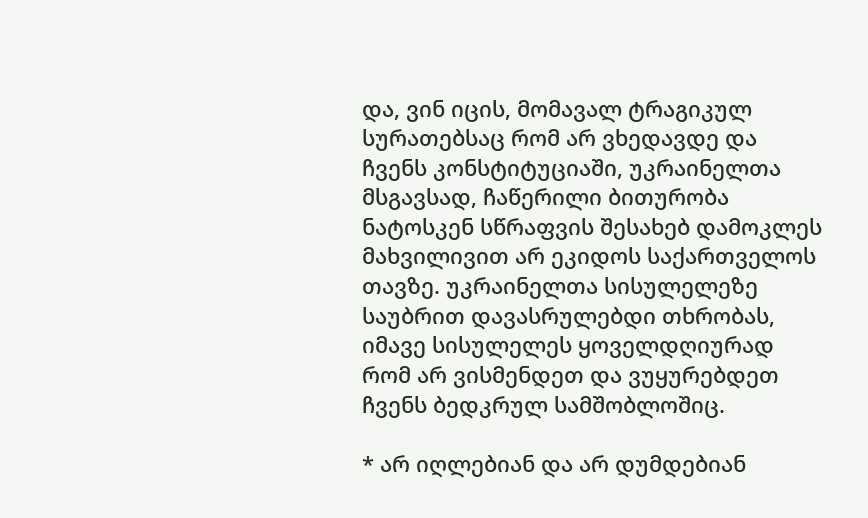და, ვინ იცის, მომავალ ტრაგიკულ სურათებსაც რომ არ ვხედავდე და  ჩვენს კონსტიტუციაში, უკრაინელთა მსგავსად, ჩაწერილი ბითურობა ნატოსკენ სწრაფვის შესახებ დამოკლეს მახვილივით არ ეკიდოს საქართველოს თავზე. უკრაინელთა სისულელეზე საუბრით დავასრულებდი თხრობას, იმავე სისულელეს ყოველდღიურად რომ არ ვისმენდეთ და ვუყურებდეთ ჩვენს ბედკრულ სამშობლოშიც.

* არ იღლებიან და არ დუმდებიან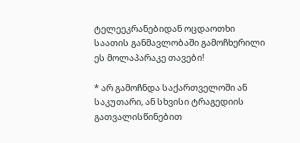ტელეეკრანებიდან ოცდაოთხი საათის განმავლობაში გამოჩხერილი ეს მოლაპარაკე თავები!

* არ გამოჩნდა საქართველოში ან საკუთარი, ან სხვისი ტრაგედიის გათვალისწინებით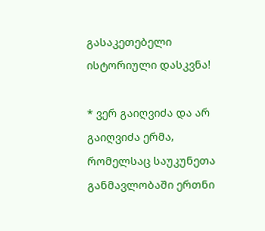გასაკეთებელი ისტორიული დასკვნა!

* ვერ გაიღვიძა და არ გაიღვიძა ერმა, რომელსაც საუკუნეთა განმავლობაში ერთნი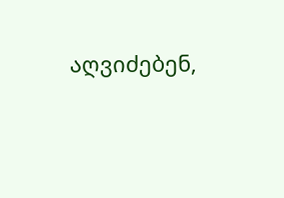აღვიძებენ,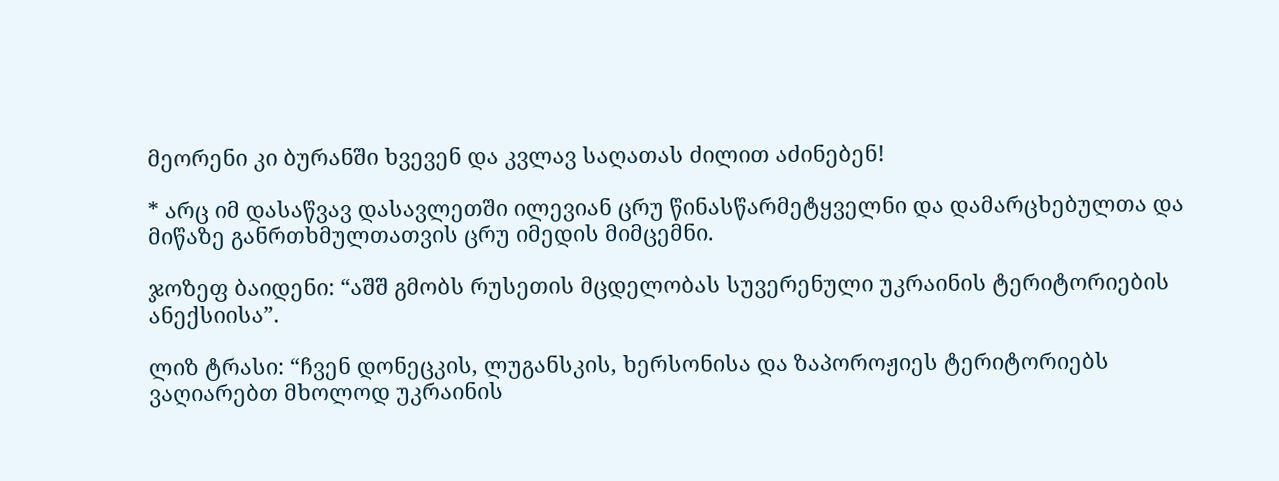მეორენი კი ბურანში ხვევენ და კვლავ საღათას ძილით აძინებენ!

* არც იმ დასაწვავ დასავლეთში ილევიან ცრუ წინასწარმეტყველნი და დამარცხებულთა და მიწაზე განრთხმულთათვის ცრუ იმედის მიმცემნი.

ჯოზეფ ბაიდენი: “აშშ გმობს რუსეთის მცდელობას სუვერენული უკრაინის ტერიტორიების ანექსიისა”.

ლიზ ტრასი: “ჩვენ დონეცკის, ლუგანსკის, ხერსონისა და ზაპოროჟიეს ტერიტორიებს ვაღიარებთ მხოლოდ უკრაინის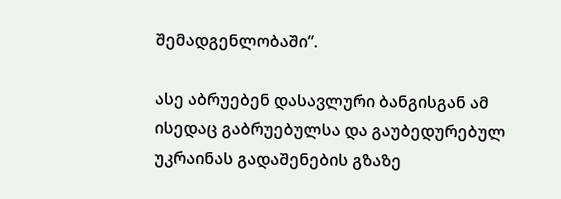შემადგენლობაში”.

ასე აბრუებენ დასავლური ბანგისგან ამ ისედაც გაბრუებულსა და გაუბედურებულ უკრაინას გადაშენების გზაზე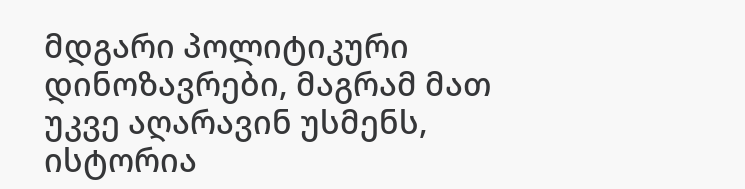მდგარი პოლიტიკური დინოზავრები, მაგრამ მათ უკვე აღარავინ უსმენს, ისტორია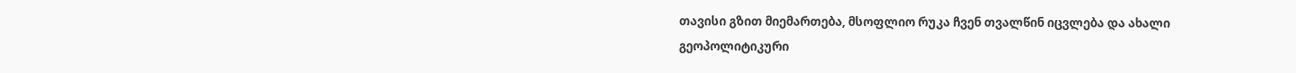თავისი გზით მიემართება, მსოფლიო რუკა ჩვენ თვალწინ იცვლება და ახალი გეოპოლიტიკური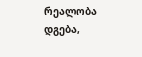რეალობა დგება,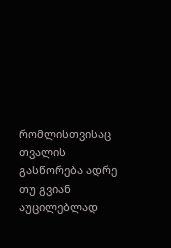რომლისთვისაც თვალის გასწორება ადრე თუ გვიან აუცილებლად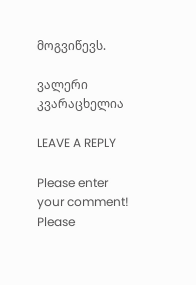მოგვიწევს.

ვალერი კვარაცხელია

LEAVE A REPLY

Please enter your comment!
Please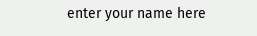enter your name here